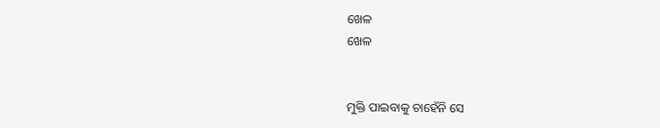ଖେଳ
ଖେଳ


ମୁକ୍ତି ପାଇବାକୁ ଚାହେଁନି ସେ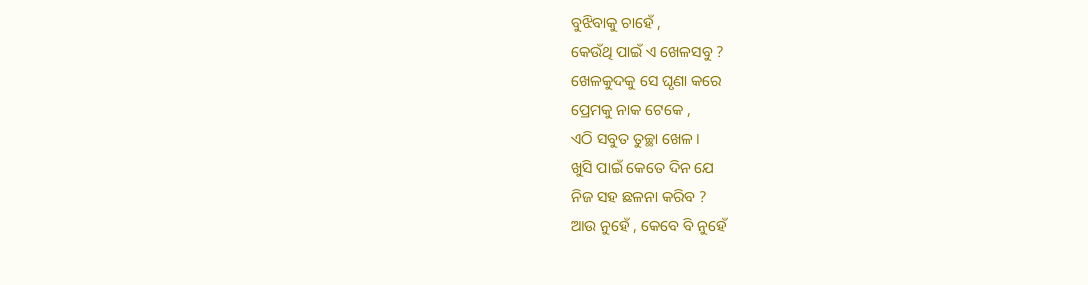ବୁଝିବାକୁ ଚାହେଁ ,
କେଉଁଥି ପାଇଁ ଏ ଖେଳସବୁ ?
ଖେଳକୁଦକୁ ସେ ଘୃଣା କରେ
ପ୍ରେମକୁ ନାକ ଟେକେ ,
ଏଠି ସବୁତ ତୁଚ୍ଛା ଖେଳ ।
ଖୁସି ପାଇଁ କେତେ ଦିନ ଯେ
ନିଜ ସହ ଛଳନା କରିବ ?
ଆଉ ନୁହେଁ , କେବେ ବି ନୁହେଁ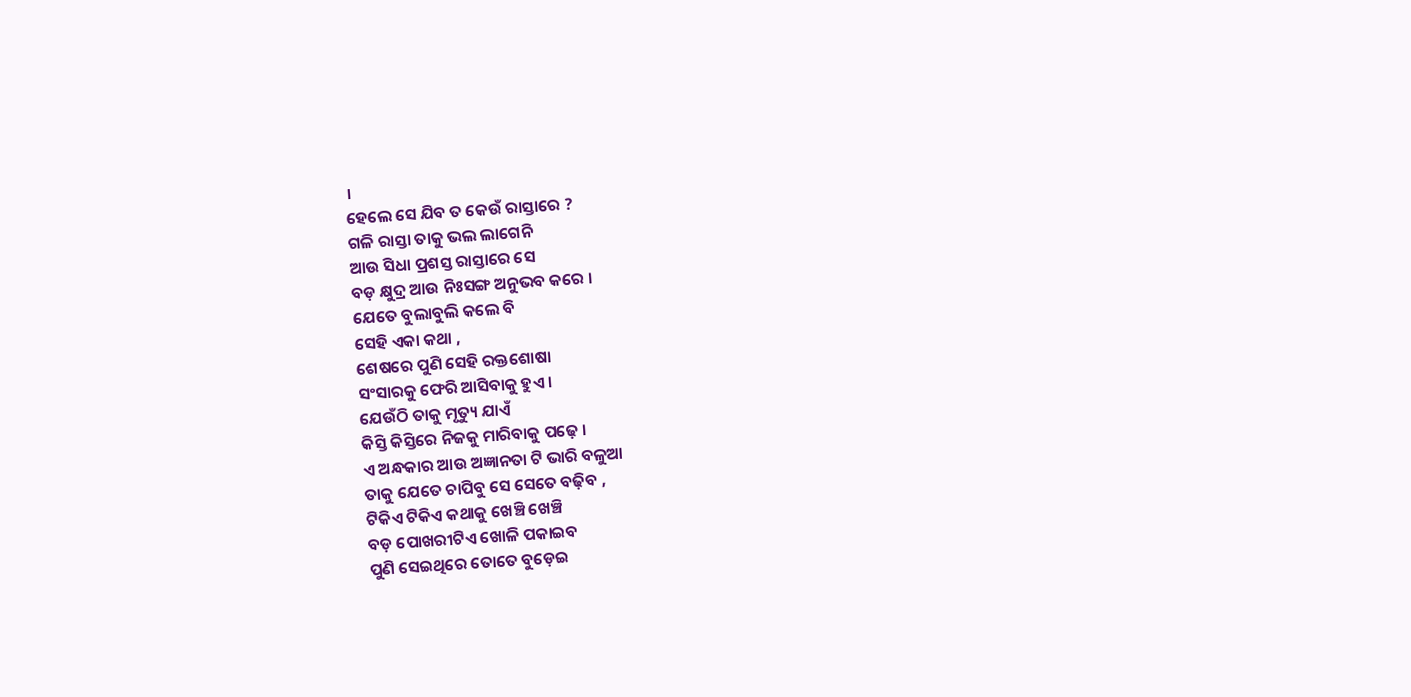।
ହେଲେ ସେ ଯିବ ତ କେଉଁ ରାସ୍ତାରେ ?
ଗଳି ରାସ୍ତା ତାକୁ ଭଲ ଲାଗେନି
ଆଉ ସିଧା ପ୍ରଶସ୍ତ ରାସ୍ତାରେ ସେ
ବଡ଼ କ୍ଷୁଦ୍ର ଆଉ ନିଃସଙ୍ଗ ଅନୁଭବ କରେ ।
ଯେତେ ବୁଲାବୁଲି କଲେ ବି
ସେହି ଏକା କଥା ,
ଶେଷରେ ପୁଣି ସେହି ରକ୍ତଶୋଷା
ସଂସାରକୁ ଫେରି ଆସିବାକୁ ହୁଏ ।
ଯେଉଁଠି ତାକୁ ମୃତ୍ୟୁ ଯାଏଁ
କିସ୍ତି କିସ୍ତିରେ ନିଜକୁ ମାରିବାକୁ ପଢ଼େ ।
ଏ ଅନ୍ଧକାର ଆଉ ଅଜ୍ଞାନତା ଟି ଭାରି ବଳୁଆ
ତାକୁ ଯେତେ ଚାପିବୁ ସେ ସେତେ ବଢ଼ିବ ,
ଟିକିଏ ଟିକିଏ କଥାକୁ ଖେଞ୍ଚି ଖେଞ୍ଚି
ବଡ଼ ପୋଖରୀଟିଏ ଖୋଳି ପକାଇବ
ପୁଣି ସେଇଥିରେ ତୋତେ ବୁଡ଼େଇ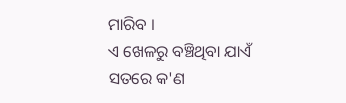ମାରିବ ।
ଏ ଖେଳରୁ ବଞ୍ଚିଥିବା ଯାଏଁ
ସତରେ କ'ଣ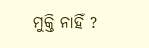ମୁକ୍ତି ନାହିଁ ?